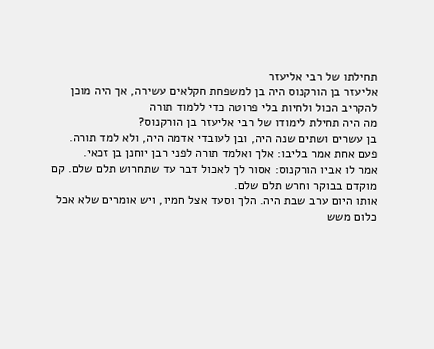תחילתו של רבי אליעזר
אליעזר בן הורקנוס היה בן למשפחת חקלאים עשירה, אך היה מוכן להקריב הכול ולחיות בלי פרוטה כדי ללמוד תורה
מה היה תחילת לימודו של רבי אליעזר בן הורקנוס?
בן עשרים ושתים שנה היה, ובן לעובדי אדמה היה, ולא למד תורה.
פעם אחת אמר בליבו: אלך ואלמד תורה לפני רבן יוחנן בן זכאי.
אמר לו אביו הורקנוס: אסור לך לאכול דבר עד שתחרוש תלם שלם. קם מוקדם בבוקר וחרש תלם שלם.
אותו היום ערב שבת היה. הלך וסעד אצל חמיו, ויש אומרים שלא אכל כלום משש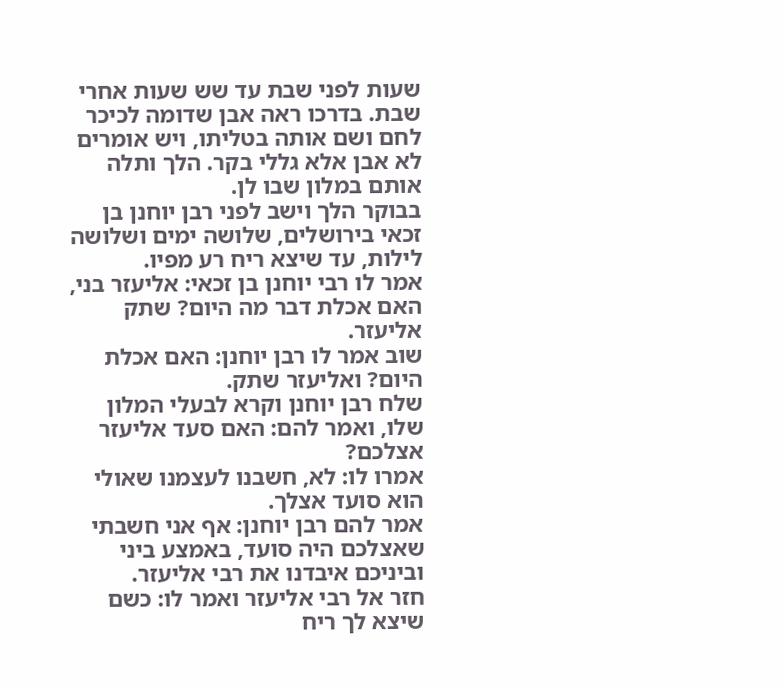שעות לפני שבת עד שש שעות אחרי שבת. בדרכו ראה אבן שדומה לכיכר לחם ושם אותה בטליתו, ויש אומרים לא אבן אלא גללי בקר. הלך ותלה אותם במלון שבו לן.
בבוקר הלך וישב לפני רבן יוחנן בן זכאי בירושלים, שלושה ימים ושלושה לילות, עד שיצא ריח רע מפיו.
אמר לו רבי יוחנן בן זכאי: אליעזר בני, האם אכלת דבר מה היום? שתק אליעזר.
שוב אמר לו רבן יוחנן: האם אכלת היום? ואליעזר שתק.
שלח רבן יוחנן וקרא לבעלי המלון שלו, ואמר להם: האם סעד אליעזר אצלכם?
אמרו לו: לא, חשבנו לעצמנו שאולי הוא סועד אצלך.
אמר להם רבן יוחנן: אף אני חשבתי שאצלכם היה סועד, באמצע ביני וביניכם איבדנו את רבי אליעזר.
חזר אל רבי אליעזר ואמר לו: כשם שיצא לך ריח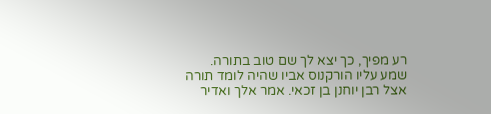רע מפיך, כך יצא לך שם טוב בתורה.
שמע עליו הורקנוס אביו שהיה לומד תורה אצל רבן יוחנן בן זכאי. אמר אלך ואדיר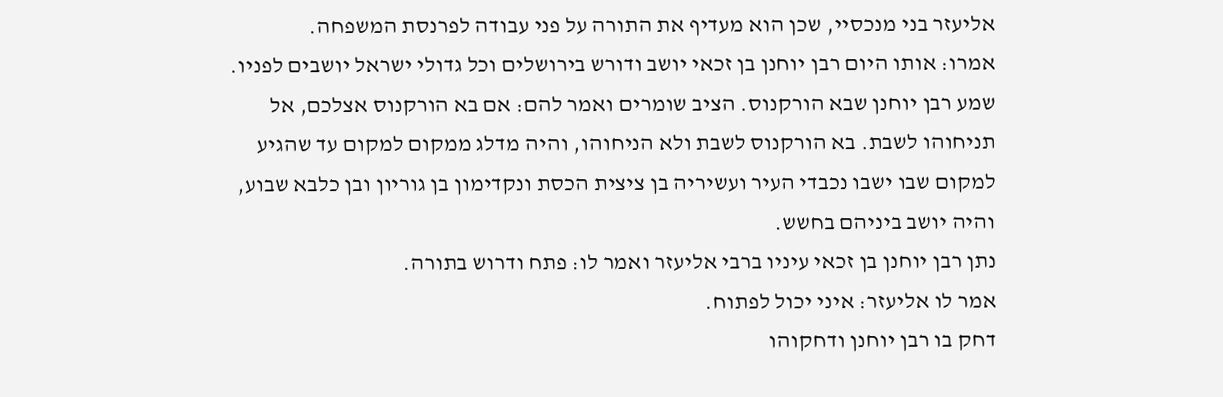אליעזר בני מנכסיי, שכן הוא מעדיף את התורה על פני עבודה לפרנסת המשפחה.
אמרו: אותו היום רבן יוחנן בן זכאי יושב ודורש בירושלים וכל גדולי ישראל יושבים לפניו.
שמע רבן יוחנן שבא הורקנוס. הציב שומרים ואמר להם: אם בא הורקנוס אצלכם, אל תניחוהו לשבת. בא הורקנוס לשבת ולא הניחוהו, והיה מדלג ממקום למקום עד שהגיע למקום שבו ישבו נכבדי העיר ועשיריה בן ציצית הכסת ונקדימון בן גוריון ובן כלבא שבוע, והיה יושב ביניהם בחשש.
נתן רבן יוחנן בן זכאי עיניו ברבי אליעזר ואמר לו: פתח ודרוש בתורה.
אמר לו אליעזר: איני יכול לפתוח.
דחק בו רבן יוחנן ודחקוהו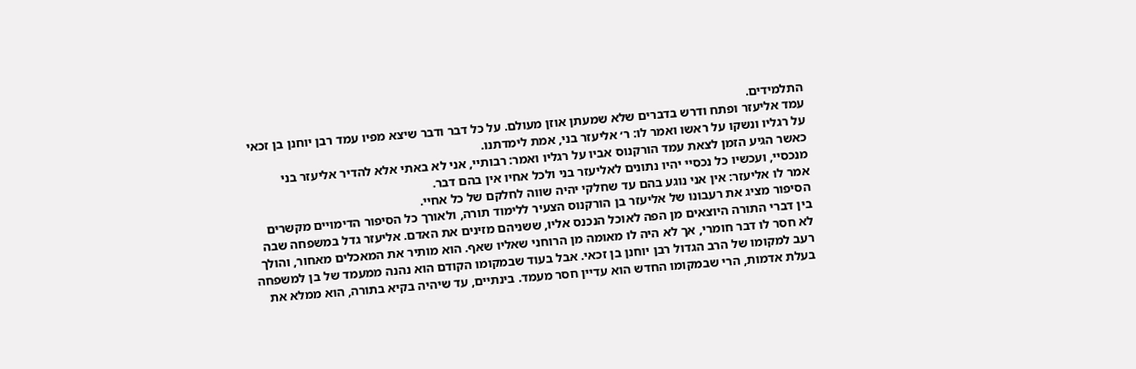התלמידים.
עמד אליעזר ופתח ודרש בדברים שלא שמעתן אוזן מעולם. על כל דבר ודבר שיצא מפיו עמד רבן יוחנן בן זכאי על רגליו ונשקו על ראשו ואמר לו: ר׳ אליעזר בני, אמת לימדתנו.
כאשר הגיע הזמן לצאת עמד הורקנוס אביו על רגליו ואמר: רבותיי, אני לא באתי אלא להדיר אליעזר בני מנכסיי, ועכשיו כל נכסיי יהיו נתונים לאליעזר בני ולכל אחיו אין בהם דבר.
אמר לו אליעזר: אין אני נוגע בהם עד שחלקי יהיה שווה לחלקם של כל אחיי.
הסיפור מציג את רעבונו של אליעזר בן הורקנוס הצעיר ללימוד תורה, ולאורך כל הסיפור הדימויים מקשרים בין דברי התורה היוצאים מן הפה לאוכל הנכנס אליו, ששניהם מזינים את האדם. אליעזר גדל במשפחה שבה לא חסר לו דבר חומרי, אך לא היה לו מאומה מן הרוחני שאליו שאף. הוא מותיר את המאכלים מאחור, והולך רעב למקומו של הרב הגדול רבן יוחנן בן זכאי. אבל בעוד שבמקומו הקודם הוא נהנה ממעמד של בן למשפחה בעלת אדמות, הרי שבמקומו החדש הוא עדיין חסר מעמד. בינתיים, עד שיהיה בקיא בתורה, הוא ממלא את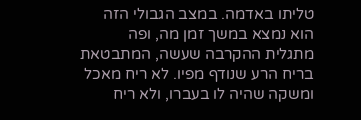טליתו באדמה. במצב הגבולי הזה הוא נמצא במשך זמן מה, ופה מתגלית ההקרבה שעשה, המתבטאת בריח הרע שנודף מפיו. לא ריח מאכל ומשקה שהיה לו בעברו, ולא ריח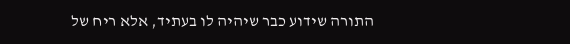התורה שידוע כבר שיהיה לו בעתיד, אלא ריח של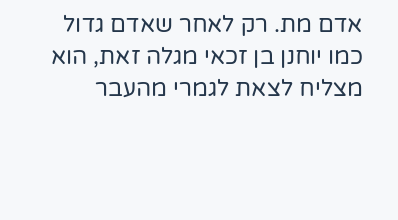אדם מת. רק לאחר שאדם גדול כמו יוחנן בן זכאי מגלה זאת, הוא מצליח לצאת לגמרי מהעבר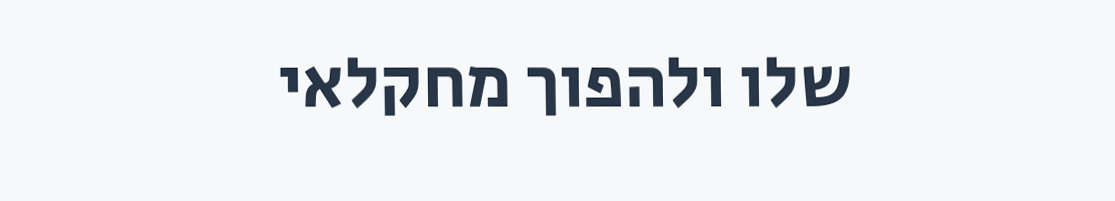שלו ולהפוך מחקלאי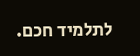לתלמיד חכם.